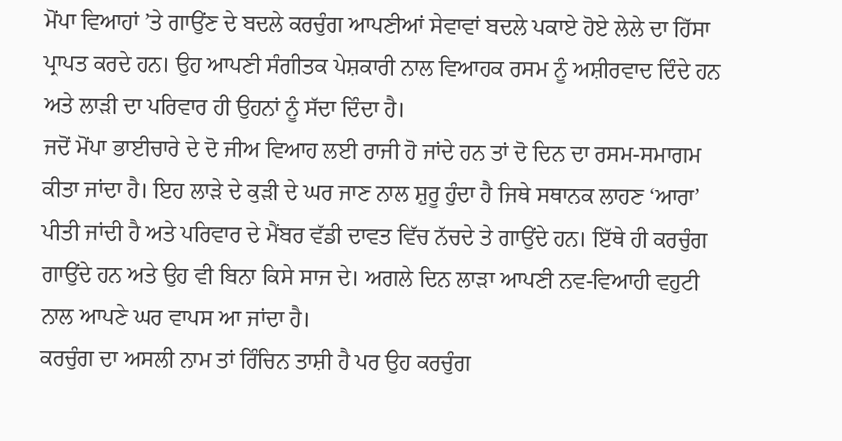ਮੋਂਪਾ ਵਿਆਹਾਂ ’ਤੇ ਗਾਉਂਣ ਦੇ ਬਦਲੇ ਕਰਚੁੰਗ ਆਪਣੀਆਂ ਸੇਵਾਵਾਂ ਬਦਲੇ ਪਕਾਏ ਹੋਏ ਲੇਲੇ ਦਾ ਹਿੱਸਾ ਪ੍ਰਾਪਤ ਕਰਦੇ ਹਨ। ਉਹ ਆਪਣੀ ਸੰਗੀਤਕ ਪੇਸ਼ਕਾਰੀ ਨਾਲ ਵਿਆਹਕ ਰਸਮ ਨੂੰ ਅਸ਼ੀਰਵਾਦ ਦਿੰਦੇ ਹਨ ਅਤੇ ਲਾੜੀ ਦਾ ਪਰਿਵਾਰ ਹੀ ਉਹਨਾਂ ਨੂੰ ਸੱਦਾ ਦਿੰਦਾ ਹੈ।
ਜਦੋਂ ਮੋਂਪਾ ਭਾਈਚਾਰੇ ਦੇ ਦੋ ਜੀਅ ਵਿਆਹ ਲਈ ਰਾਜੀ ਹੋ ਜਾਂਦੇ ਹਨ ਤਾਂ ਦੋ ਦਿਨ ਦਾ ਰਸਮ-ਸਮਾਗਮ ਕੀਤਾ ਜਾਂਦਾ ਹੈ। ਇਹ ਲਾੜੇ ਦੇ ਕੁੜੀ ਦੇ ਘਰ ਜਾਣ ਨਾਲ ਸ਼ੁਰੂ ਹੁੰਦਾ ਹੈ ਜਿਥੇ ਸਥਾਨਕ ਲਾਹਣ ‘ਆਰਾ’ ਪੀਤੀ ਜਾਂਦੀ ਹੈ ਅਤੇ ਪਰਿਵਾਰ ਦੇ ਮੈਂਬਰ ਵੱਡੀ ਦਾਵਤ ਵਿੱਚ ਨੱਚਦੇ ਤੇ ਗਾਉਂਦੇ ਹਨ। ਇੱਥੇ ਹੀ ਕਰਚੁੰਗ ਗਾਉਂਦੇ ਹਨ ਅਤੇ ਉਹ ਵੀ ਬਿਨਾ ਕਿਸੇ ਸਾਜ ਦੇ। ਅਗਲੇ ਦਿਨ ਲਾੜਾ ਆਪਣੀ ਨਵ-ਵਿਆਹੀ ਵਹੁਟੀ ਨਾਲ ਆਪਣੇ ਘਰ ਵਾਪਸ ਆ ਜਾਂਦਾ ਹੈ।
ਕਰਚੁੰਗ ਦਾ ਅਸਲੀ ਨਾਮ ਤਾਂ ਰਿੰਚਿਨ ਤਾਸ਼ੀ ਹੈ ਪਰ ਉਹ ਕਰਚੁੰਗ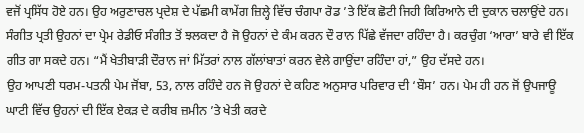ਵਜੋਂ ਪ੍ਰਸਿੱਧ ਹੋਏ ਹਨ। ਉਹ ਅਰੁਣਾਚਲ ਪ੍ਰਦੇਸ਼ ਦੇ ਪੱਛਮੀ ਕਾਮੇਂਗ ਜ਼ਿਲ੍ਹੇ ਵਿੱਚ ਚੰਗਪਾ ਰੋਡ ’ਤੇ ਇੱਕ ਛੋਟੀ ਜਿਹੀ ਕਿਰਿਆਨੇ ਦੀ ਦੁਕਾਨ ਚਲਾਉਂਦੇ ਹਨ। ਸੰਗੀਤ ਪ੍ਰਤੀ ਉਹਨਾਂ ਦਾ ਪ੍ਰੇਮ ਰੇਡੀਓ ਸੰਗੀਤ ਤੋਂ ਝਲਕਦਾ ਹੈ ਜੋ ਉਹਨਾਂ ਦੇ ਕੰਮ ਕਰਨ ਦੌ ਰਾਨ ਪਿੱਛੇ ਵੱਜਦਾ ਰਹਿੰਦਾ ਹੈ। ਕਰਚੁੰਗ ‘ਆਰਾ’ ਬਾਰੇ ਵੀ ਇੱਕ ਗੀਤ ਗਾ ਸਕਦੇ ਹਨ। “ਮੈਂ ਖੇਤੀਬਾੜੀ ਦੌਰਾਨ ਜਾਂ ਮਿੱਤਰਾਂ ਨਾਲ ਗੱਲਾਂਬਾਤਾਂ ਕਰਨ ਵੇਲੇ ਗਾਉਂਦਾ ਰਹਿੰਦਾ ਹਾਂ,” ਉਹ ਦੱਸਦੇ ਹਨ।
ਉਹ ਆਪਣੀ ਧਰਮ-ਪਤਨੀ ਪੇਮ ਜੋਂਬਾ, 53, ਨਾਲ ਰਹਿੰਦੇ ਹਨ ਜੋ ਉਹਨਾਂ ਦੇ ਕਹਿਣ ਅਨੁਸਾਰ ਪਰਿਵਾਰ ਦੀ ‘ਬੌਸ’ ਹਨ। ਪੇਮ ਹੀ ਹਨ ਜੋਂ ਉਪਜਾਊ ਘਾਟੀ ਵਿੱਚ ਉਹਨਾਂ ਦੀ ਇੱਕ ਏਕੜ ਦੇ ਕਰੀਬ ਜ਼ਮੀਨ ’ਤੇ ਖੇਤੀ ਕਰਦੇ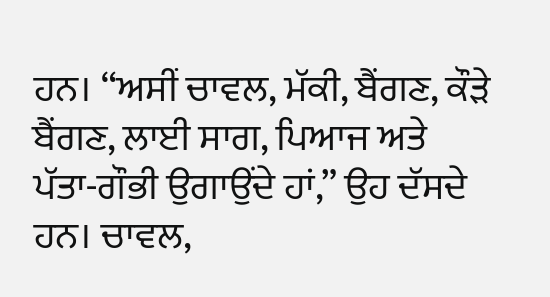ਹਨ। “ਅਸੀਂ ਚਾਵਲ, ਮੱਕੀ, ਬੈਂਗਣ, ਕੌੜੇ ਬੈਂਗਣ, ਲਾਈ ਸਾਗ, ਪਿਆਜ ਅਤੇ ਪੱਤਾ-ਗੌਭੀ ਉਗਾਉਂਦੇ ਹਾਂ,” ਉਹ ਦੱਸਦੇ ਹਨ। ਚਾਵਲ,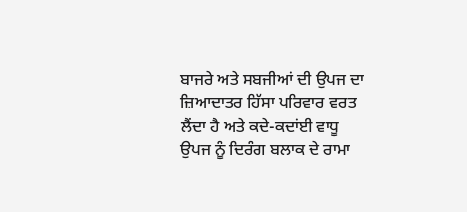ਬਾਜਰੇ ਅਤੇ ਸਬਜੀਆਂ ਦੀ ਉਪਜ ਦਾ ਜ਼ਿਆਦਾਤਰ ਹਿੱਸਾ ਪਰਿਵਾਰ ਵਰਤ ਲੈਂਦਾ ਹੈ ਅਤੇ ਕਦੇ-ਕਦਾਂਈ ਵਾਧੂ ਉਪਜ ਨੂੰ ਦਿਰੰਗ ਬਲਾਕ ਦੇ ਰਾਮਾ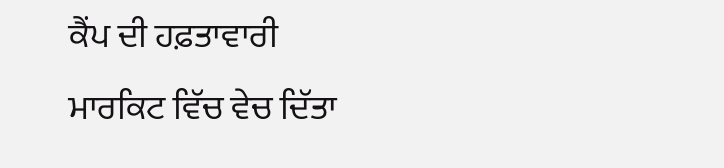ਕੈਂਪ ਦੀ ਹਫ਼ਤਾਵਾਰੀ ਮਾਰਕਿਟ ਵਿੱਚ ਵੇਚ ਦਿੱਤਾ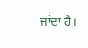ਜਾਂਦਾ ਹੈ।